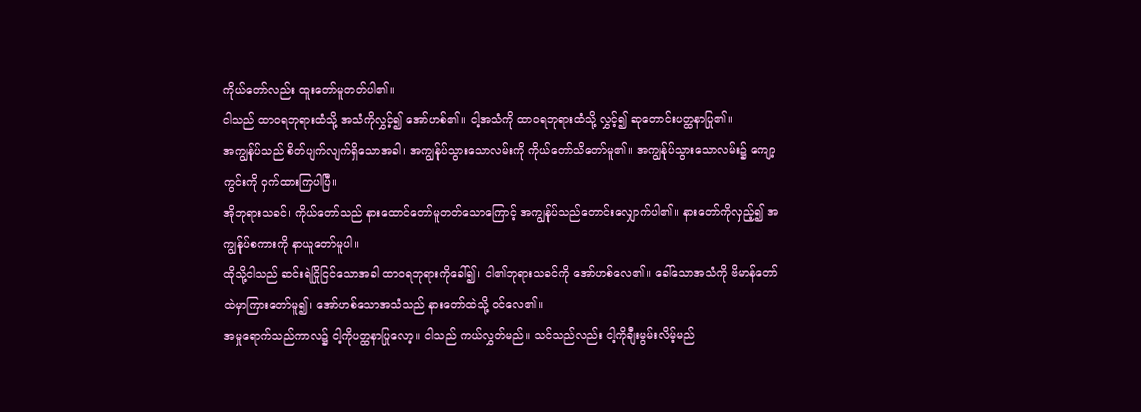ကိုယ်တော်လည်း ထူးတော်မူတတ်ပါ၏။
ငါသည် ထာဝရဘုရားထံသို့ အသံကိုလွှင့်၍ အော်ဟစ်၏။ ငါ့အသံကို ထာဝရဘုရားထံသို့ လွှင့်၍ ဆုတောင်းပတ္ထနာပြု၏။
အကျွန်ုပ်သည် စိတ်ပျက်လျက်ရှိသောအခါ၊ အကျွန်ုပ်သွားသောလမ်းကို ကိုယ်တော်သိတော်မူ၏။ အကျွန်ုပ်သွားသောလမ်း၌ ကျော့ကွင်းကို ဝှက်ထားကြပါပြီ။
အိုဘုရားသခင်၊ ကိုယ်တော်သည် နားထောင်တော်မူတတ်သောကြောင့် အကျွန်ုပ်သည်တောင်းလျှောက်ပါ၏။ နားတော်ကိုလှည့်၍ အကျွန်ုပ်စကားကို နာယူတော်မူပါ။
ထိုသို့ငါသည် ဆင်းရဲငြိုငြင်သောအခါ ထာဝရဘုရားကိုခေါ်၍၊ ငါ၏ဘုရားသခင်ကို အော်ဟစ်လေ၏။ ခေါ်သောအသံကို ဗိမာန်တော်ထဲမှာကြားတော်မူ၍၊ အော်ဟစ်သောအသံသည် နားတော်ထဲသို့ ဝင်လေ၏။
အမှုရောက်သည်ကာလ၌ ငါ့ကိုပတ္ထနာပြုလော့။ ငါသည် ကယ်လွှတ်မည်။ သင်သည်လည်း ငါ့ကိုချီးမွမ်းလိမ့်မည်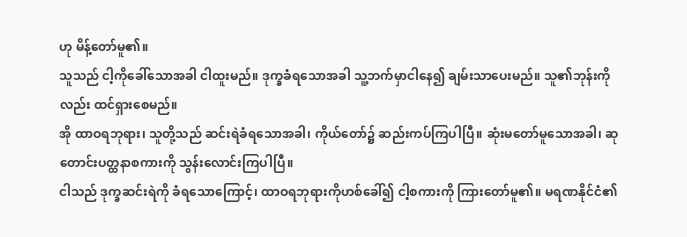ဟု မိန့်တော်မူ၏။
သူသည် ငါ့ကိုခေါ်သောအခါ ငါထူးမည်။ ဒုက္ခခံရသောအခါ သူ့ဘက်မှာငါနေ၍ ချမ်းသာပေးမည်။ သူ၏ဘုန်းကိုလည်း ထင်ရှားစေမည်။
အို ထာဝရဘုရား၊ သူတို့သည် ဆင်းရဲခံရသောအခါ၊ ကိုယ်တော်၌ ဆည်းကပ်ကြပါပြီ။ ဆုံးမတော်မူသောအခါ၊ ဆုတောင်းပတ္ထနာစကားကို သွန်းလောင်းကြပါပြီ။
ငါသည် ဒုက္ခဆင်းရဲကို ခံရသောကြောင့်၊ ထာဝရဘုရားကိုဟစ်ခေါ်၍ ငါ့စကားကို ကြားတော်မူ၏။ မရဏနိုင်ငံ၏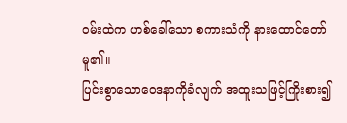ဝမ်းထဲက ဟစ်ခေါ်သော စကားသံကို နားထောင်တော်မူ၏။
ပြင်းစွာသောဝေဒနာကိုခံလျက် အထူးသဖြင့်ကြိုးစား၍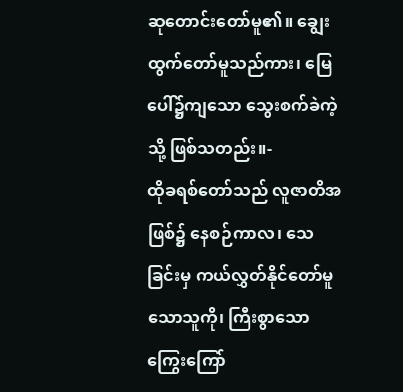ဆုတောင်းတော်မူ၏။ ချွေးထွက်တော်မူသည်ကား၊ မြေပေါ်၌ကျသော သွေးစက်ခဲကဲ့သို့ ဖြစ်သတည်း။-
ထိုခရစ်တော်သည် လူဇာတိအဖြစ်၌ နေစဉ်ကာလ၊ သေခြင်းမှ ကယ်လွှတ်နိုင်တော်မူသောသူကို၊ ကြီးစွာသော ကြွေးကြော်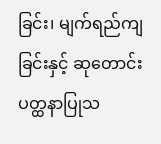ခြင်း၊ မျက်ရည်ကျခြင်းနှင့် ဆုတောင်းပတ္ထနာပြုသ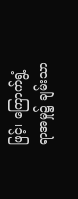ဖြင့်၊ ကြောက်ရွံ့ရာအမှု၌ ချမ်းသာ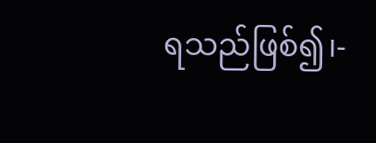ရသည်ဖြစ်၍၊-